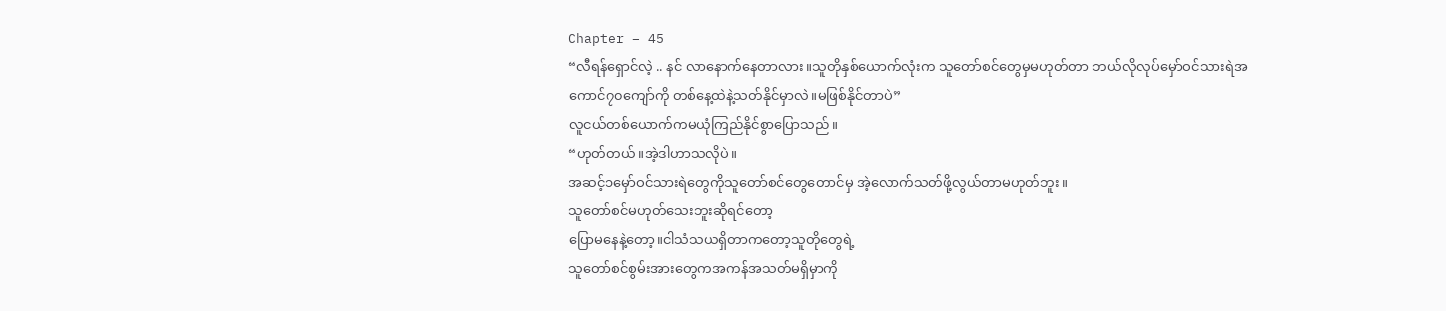Chapter – 45
“လီရန်ရှောင်လဲ့ .. နင် လာနောက်နေတာလား။သူတိုနှစ်ယောက်လုံးက သူတော်စင်တွေမှမဟုတ်တာ ဘယ်လိုလုပ်မှော်ဝင်သားရဲအကောင်၇၀ကျော်ကို တစ်နေ့ထဲနဲ့သတ်နိုင်မှာလဲ။မဖြစ်နိုင်တာပဲ”
လူငယ်တစ်ယောက်ကမယုံကြည်နိုင်စွာပြောသည်။
“ဟုတ်တယ်။အဲ့ဒါဟာသလိုပဲ။
အဆင့်၁မှော်ဝင်သားရဲတွေကိုသူတော်စင်တွေတောင်မှ အဲ့လောက်သတ်ဖို့လွယ်တာမဟုတ်ဘူး။
သူတော်စင်မဟုတ်သေးဘူးဆိုရင်တော့
ပြောမနေနဲ့တော့။ငါသံသယရှိတာကတော့သူတိုတွေရဲ့
သူတော်စင်စွမ်းအားတွေကအကန်အသတ်မရှိမှာကို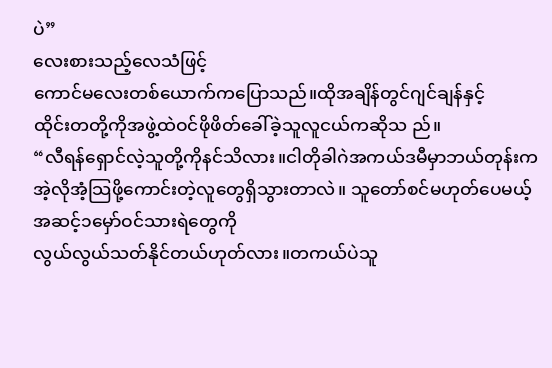ပဲ”
လေးစားသည့်လေသံဖြင့်
ကောင်မလေးတစ်ယောက်ကပြောသည်။ထိုအချိန်တွင်ဂျင်ချန်နှင့်
ထိုင်းတတို့ကိုအဖွဲ့ထဲဝင်ဖိုဖိတ်ခေါ်ခဲ့သူလူငယ်ကဆိုသ ည်။
“လီရန်ရှောင်လဲ့သူတို့ကိုနင်သိလား။ငါတိုခါဂဲအကယ်ဒမီမှာဘယ်တုန်းက
အဲ့လိုအံ့သြဖို့ကောင်းတဲ့လူတွေရှိသွားတာလဲ။ သူတော်စင်မဟုတ်ပေမယ့်
အဆင့်၁မှော်ဝင်သားရဲတွေကို
လွယ်လွယ်သတ်နိုင်တယ်ဟုတ်လား။တကယ်ပဲသူ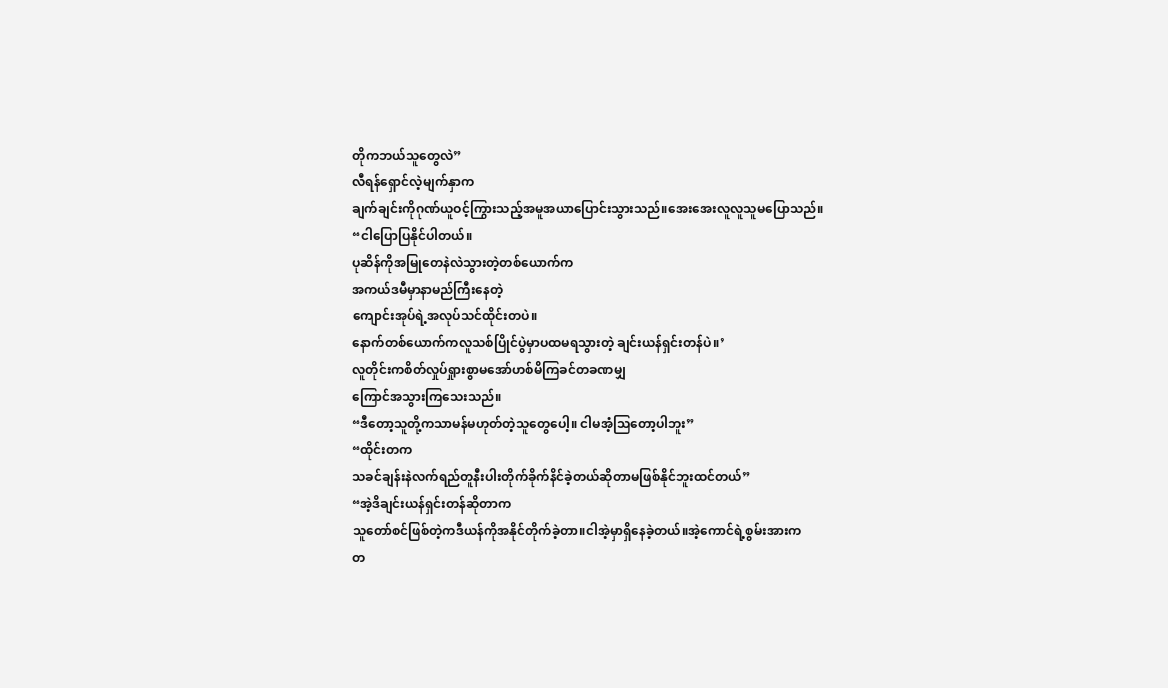တိုကဘယ်သူတွေလဲ”
လီရန်ရှောင်လဲ့မျက်နှာက
ချက်ချင်းကိုဂုဏ်ယူဝင့်ကြွားသည့်အမူအယာပြောင်းသွားသည်။အေးအေးလူလူသူမပြောသည်။
“ငါပြောပြနိုင်ပါတယ်။
ပုဆိန်ကိုအမြုတေနဲလဲသွားတဲ့တစ်ယောက်က
အကယ်ဒမီမှာနာမည်ကြီးနေတဲ့
ကျောင်းအုပ်ရဲ့အလုပ်သင်ထိုင်းတပဲ။
နောက်တစ်ယောက်ကလူသစ်ပြိုင်ပွဲမှာပထမရသွားတဲ့ ချင်းယန်ရှင်းတန်ပဲ။’
လူတိုင်းကစိတ်လှုပ်ရှုားစွာမအော်ဟစ်မိကြခင်တခဏမျှ
ကြောင်အသွားကြသေးသည်။
“ဒီတော့သူတို့ကသာမန်မဟုတ်တဲ့သူတွေပေါ့။ ငါမအံ့သြတော့ပါဘူး”
“ထိုင်းတက
သခင်ချန်းနဲလက်ရည်တူနီးပါးတိုက်ခိုက်နိင်ခဲ့တယ်ဆိုတာမဖြစ်နိုင်ဘူးထင်တယ်”
“အဲ့ဒိချင်းယန်ရှင်းတန်ဆိုတာက
သူတော်စင်ဖြစ်တဲ့ကဒီယန်ကိုအနိုင်တိုက်ခဲ့တာ။ငါအဲ့မှာရှိနေခဲ့တယ်။အဲ့ကောင်ရဲ့စွမ်းအားက
တ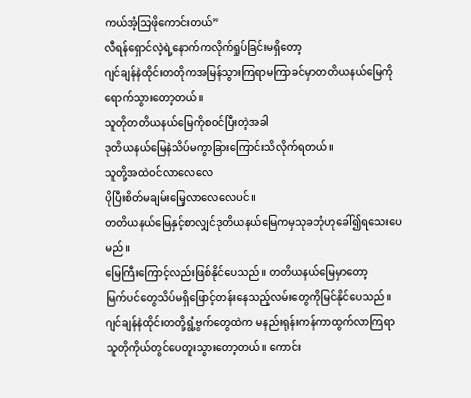ကယ်အံ့သြဖိုကောင်းတယ်”
လီရန်ရှောင်လဲ့ရဲ့နောက်ကလိုက်ရှုပ်ခြင်းမရှိတော့
ဂျင်ချန်နဲထိုင်းတတိုကအမြန်သွားကြရာမကြာခင်မှာတတိယနယ်မြေကိုရောက်သွားတော့တယ်။
သူတိုတတိယနယ်မြေကိုစဝင်ပြီးတဲ့အခါ
ဒုတိယနယ်မြေနဲသိပ်မကွာခြားကြောင်းသိလိုက်ရတယ်။
သူတို့အထဲဝင်လာလေလေ
ပိုပြီးစိတ်မချမ်းမြေ့လာလေလေပင်။
တတိယနယ်မြေနှင့်စာလျှင်ဒုတိယနယ်မြေကမှသုခဘုံဟုခေါ်၍ရသေးပေမည်။
မြေကြီးကြောင့်လည်းဖြစ်နိုင်ပေသည်။ တတိယနယ်မြေမှာတော့
မြက်ပင်တွေသိပ်မရှိဖြောင့်တန်းနေသည့်လမ်းတွေကိုမြင်နိုင်ပေသည်။
ဂျင်ချန်နဲထိုင်းတတို့ရွံ့ဗွက်တွေထဲက မနည်းရုန်းကန်ကာထွက်လာကြရာ
သူတိုကိုယ်တွင်ပေတူးသွားတော့တယ်။ ကောင်း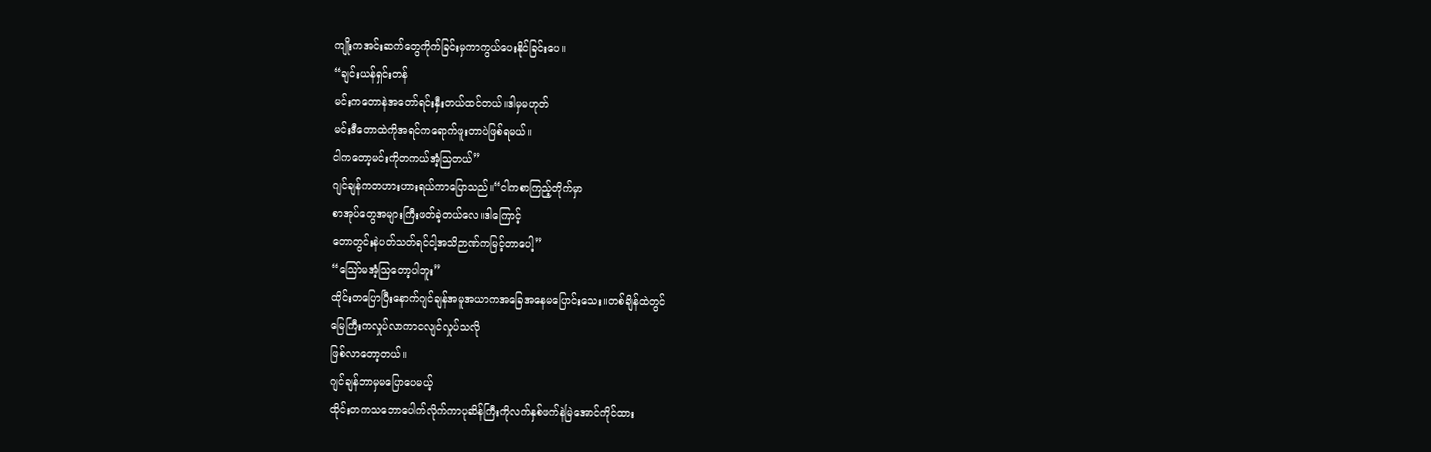ကျိုးကအင်းဆက်တွေကိုက်ခြင်းမှကာကွယ်ပေးနိုင်ခြင်းပေ။
“ချင်းယန်ရှင်းတန်
မင်းကတောနဲအတော်ရင်းနှီးတယ်ထင်တယ်။ဒါမှမဟုတ်
မင်းဒီတောထဲကိုအရင်ကရောက်ဖူးတာပဲဖြစ်ရမယ်။
ငါကတော့မင်းကိုတကယ်အံ့သြတယ်”
ဂျင်ချန်ကတဟားဟားရယ်ကာပြောသည်။“ငါကစာကြည့်တိုက်မှာ
စာအုပ်တွေအများကြီးဖတ်ခဲ့တယ်လေ။ဒါကြောင့်
တောတွင်းနဲပတ်သတ်ရင်ငါ့အသိဉာဏ်ကမြင့်တာပေါ့”
“သြော်မအံ့သြတော့ပါဘူး”
ထိုင်းတပြောပြီးနောက်ဂျင်ချန်အမူအယာကအခြေအနေမပြောင်းသေး။တစ်ချိန်ထဲတွင်
မြေကြီးကလှုပ်လာကာငလျင်လှုပ်သလို
ဖြစ်လာတော့တယ်။
ဂျင်ချန်ဘာမှမပြောပေမယ့်
ထိုင်းတကသဘောပေါက်လိုက်ကာပုဆိန်ကြီးကိုလက်နှစ်ဖက်နဲမြဲအောင်ကိုင်ထား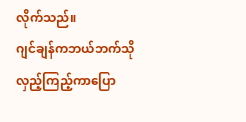လိုက်သည်။
ဂျင်ချန်ကဘယ်ဘက်သိုလှည့်ကြည့်ကာပြော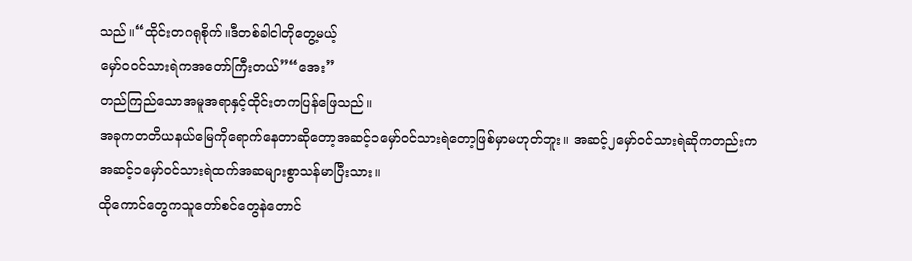သည်။“ထိုင်းတဂရုစိုက်။ဒီတစ်ခါငါတိုတွေ့မယ့်
မှော်၀၀င်သားရဲကအတော်ကြီးတယ်”“အေး”
တည်ကြည်သောအမူအရာနှင့်ထိုင်းတကပြန်ဖြေသည်။
အခုကတတိယနယ်မြေကိုရောက်နေတာဆိုတော့အဆင့်၁မှော်ဝင်သားရဲတော့ဖြစ်မှာမဟုတ်ဘူး။ အဆင့်၂မှော်ဝင်သားရဲဆိုကတည်းက
အဆင့်၁မှော်ဝင်သားရဲထက်အဆများစွာသန်မာပြီးသား။
ထိုကောင်တွေကသူတော်စင်တွေနဲတောင်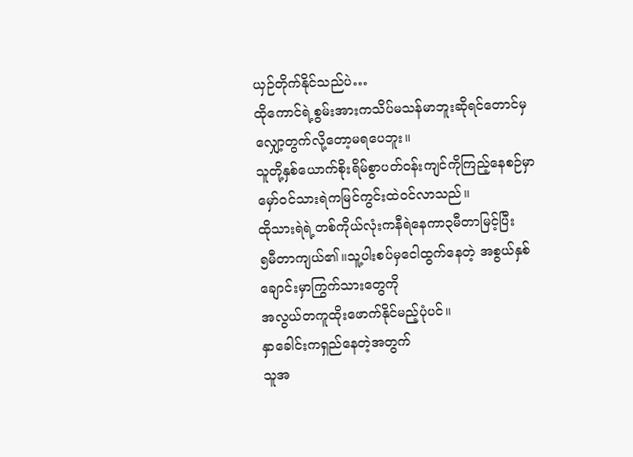ယှဉ်တိုက်နိုင်သည်ပဲ…
ထိုကောင်ရဲ့စွမ်းအားကသိပ်မသန်မာဘူးဆိုရင်တောင်မှ
လျှော့တွက်လို့တော့မရပေဘူး။
သူတို့နှစ်ယောက်စိုးရိမ်စွာပတ်ဝန်းကျင်ကိုကြည့်နေစဉ်မှာ
မှော်ဝင်သားရဲကမြင်ကွင်းထဲဝင်လာသည်။
ထိုသားရဲရဲ့တစ်ကိုယ်လုံးကနီရဲနေကာ၃မီတာမြင့်ပြီး
၅မီတာကျယ်၏။သူ့ပါးစပ်မှငေါထွက်နေတဲ့ အစွယ်နှစ်ချောင်းမှာကြွက်သားတွေကို
အလွယ်တကူထိုးဖောက်နိုင်မည့်ပုံပင်။
နှာခေါင်းကရှည်နေတဲ့အတွက်
သူအ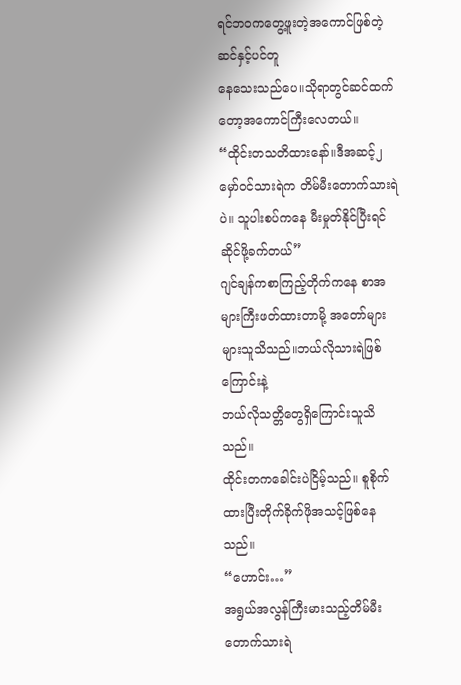ရင်ဘဝကတွေ့ဖူးတဲ့အကောင်ဖြစ်တဲ့ဆင်နှင့်ပင်တူ
နေသေးသည်ပေ။သိုရာတွင်ဆင်ထက်တော့အကောင်ကြီးလေတယ်။
“ထိုင်းတသတိထားနော်။ဒီအဆင့်၂မှော်ဝင်သားရဲက တိမ်မီးတောက်သားရဲပဲ။ သူပါးစပ်ကနေ မီးမှုတ်နိုင်ပြီးရင်ဆိုင်ဖို့ခက်တယ်”
ဂျင်ချန်ကစာကြည့်တိုက်ကနေ စာအများကြီးဖတ်ထားတာမို့ အတော်များများသူသိသည်။ဘယ်လိုသားရဲဖြစ်ကြောင်းနဲ့
ဘယ်လိုသတ္တိတွေရှိကြောင်းသူသိသည်။
ထိုင်းတကခေါင်းပဲငြိမ့်သည်။ စူစိုက်ထားပြီးတိုက်ခိုက်ဖိုအသင့်ဖြစ်နေသည်။
“ဟောင်း…”
အရွယ်အလွန်ကြီးမားသည့်တိမ်မီးတောက်သားရဲ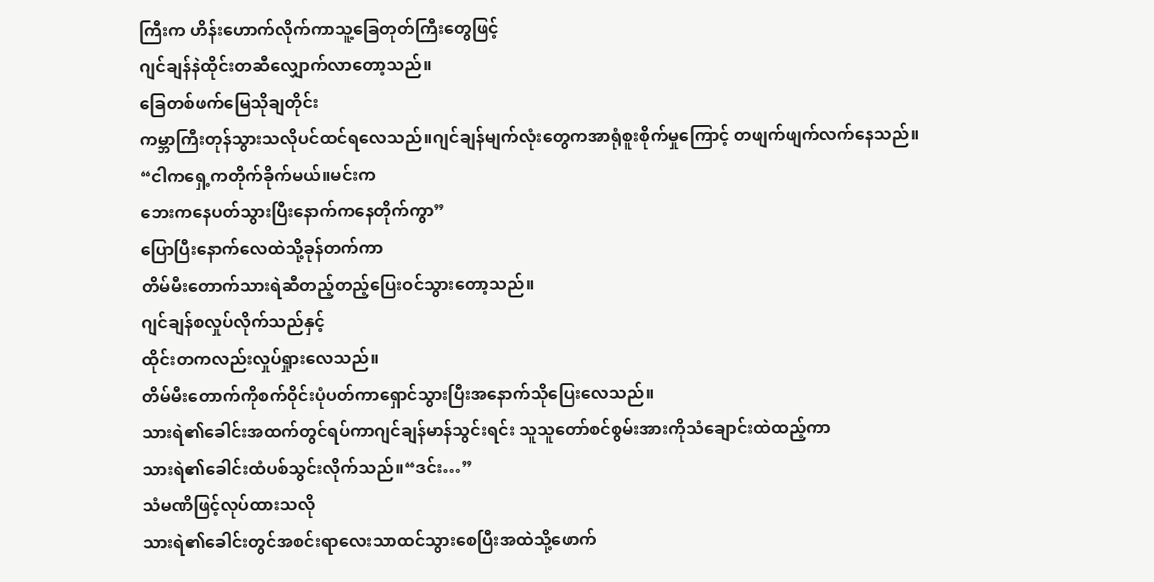ကြီးက ဟိန်းဟောက်လိုက်ကာသူ့ခြေတုတ်ကြီးတွေဖြင့်
ဂျင်ချန်နဲထိုင်းတဆီလျှောက်လာတော့သည်။
ခြေတစ်ဖက်မြေသိုချတိုင်း
ကမ္ဘာကြီးတုန်သွားသလိုပင်ထင်ရလေသည်။ဂျင်ချန်မျက်လုံးတွေကအာရုံစူးစိုက်မှုကြောင့် တဖျက်ဖျက်လက်နေသည်။
“ငါကရှေ့ကတိုက်ခိုက်မယ်။မင်းက
ဘေးကနေပတ်သွားပြီးနောက်ကနေတိုက်ကွာ”
ပြောပြီးနောက်လေထဲသို့ခုန်တက်ကာ
တိမ်မီးတောက်သားရဲဆီတည့်တည့်ပြေးဝင်သွားတော့သည်။
ဂျင်ချန်စလှုပ်လိုက်သည်နှင့်
ထိုင်းတကလည်းလှုပ်ရှုားလေသည်။
တိမ်မီးတောက်ကိုစက်ဝိုင်းပုံပတ်ကာရှောင်သွားပြီးအနောက်သိုပြေးလေသည်။
သားရဲ၏ခေါင်းအထက်တွင်ရပ်ကာဂျင်ချန်မာန်သွင်းရင်း သူသူတော်စင်စွမ်းအားကိုသံချောင်းထဲထည့်ကာ
သားရဲ၏ခေါင်းထံပစ်သွင်းလိုက်သည်။“ဒင်း…”
သံမဏိဖြင့်လုပ်ထားသလို
သားရဲ၏ခေါင်းတွင်အစင်းရာလေးသာထင်သွားစေပြီးအထဲသို့ဖောက်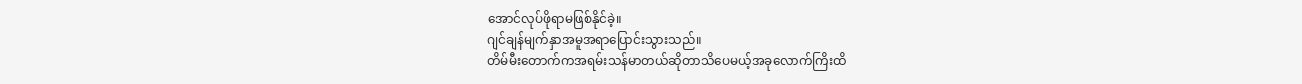အောင်လုပ်ဖိုရာမဖြစ်နိုင်ခဲ့။
ဂျင်ချန်မျက်နှာအမူအရာပြောင်းသွားသည်။
တိမ်မီးတောက်ကအရမ်းသန်မာတယ်ဆိုတာသိပေမယ့်အခုလောက်ကြိးထိ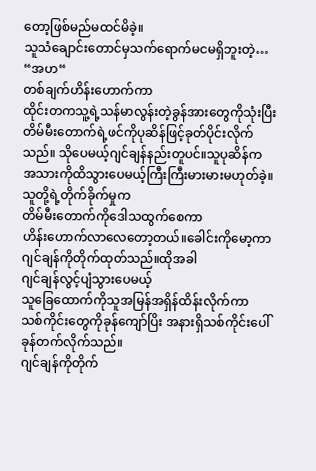တော့ဖြစ်မည်မထင်မိခဲ့။
သူသံချောင်းတောင်မှသက်ရောက်မငမရှိဘူးတဲ့…
“အဟ“
တစ်ချက်ဟိန်းဟောက်ကာ
ထိုင်းတကသူ့ရဲ့သန်မာလွန်းတဲ့ခွန်အားတွေကိုသုံးပြီး တိမ်မီးတောက်ရဲ့ဖင်ကိုပုဆိန်ဖြင့်ခုတ်ပိုင်းလိုက်သည်။ သိုပေမယ့်ဂျင်ချန်နည်းတူပင်။သူပုဆိန်က
အသားကိုထိသွားပေမယ့်ကြီးကြီးမားမားမဟုတ်ခဲ့။
သူတို့ရဲ့တိုက်ခိုက်မှုက
တိမ်မီးတောက်ကိုဒေါသထွက်စေကာ
ဟိန်းဟောက်လာလေတော့တယ်။ခေါင်းကိုမော့ကာဂျင်ချန်ကိုတိုက်ထုတ်သည်။ထိုအခါ
ဂျင်ချန်လွင့်ပျံသွားပေမယ့်
သူခြေထောက်ကိုသူအမြန်အရှိန်ထိန်းလိုက်ကာ
သစ်ကိုင်းတွေကိုခုန်ကျော်ပြိး အနားရှိသစ်ကိုင်းပေါ်ခုန်တက်လိုက်သည်။
ဂျင်ချန်ကိုတိုက်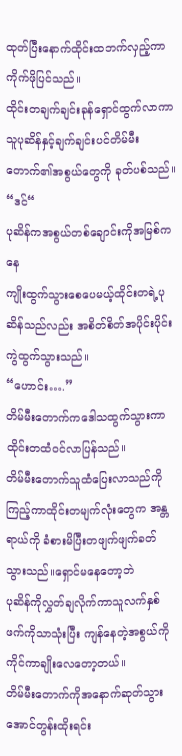ထုတ်ပြီးနောက်ထိုင်းထဘက်လှည့်ကာ ကိုက်ဖိုပြင်သည်။
ထိုင်းတချက်ချင်းခုန်ရှောင်ထွက်လာကာ
သူပုဆိန်နှင့်ချက်ချင်းပင်တိမ်မီးတောက်၏အစွယ်တွေကို ခုတ်ပစ်သည်။
“ဒင်“
ပုဆိန်ကအစွယ်တစ်ချောင်းကိုအမြစ်ကနေ
ကျိုးထွက်သွားစေပေမယ့်ထိုင်းတရဲ့ပုဆိန်သည်လည်း အစိတ်စိတ်အပိုင်းပိုင်းကွဲထွက်သွားသည်။
“ဟောင်း….”
တိမ်မီးတောက်ကဒေါသထွက်သွားကာ
ထိုင်းတထံဝင်လာပြန်သည်။
တိမ်မီးတောက်သူထံပြေးလာသည်ကိုကြည့်ကာထိုင်းတမျက်လုံးတွေက အန္တရာယ်ကို ခံစားမိပြီးတဖျက်ဖျက်ခတ်သွားသည်။ရှောင်မနေတော့ဘဲ
ပုဆိန်ကိုလွှတ်ချလိုက်ကာသူလက်နှစ်ဖက်ကိုသာသုံးပြီး ကျန်နေတဲ့အစွယ်ကိုကိုင်ကာချိုးလေတော့တယ်။
တိမ်မီးတောက်ကိုအနောက်ဆုတ်သွားအောင်တွန်းထိုးရင်း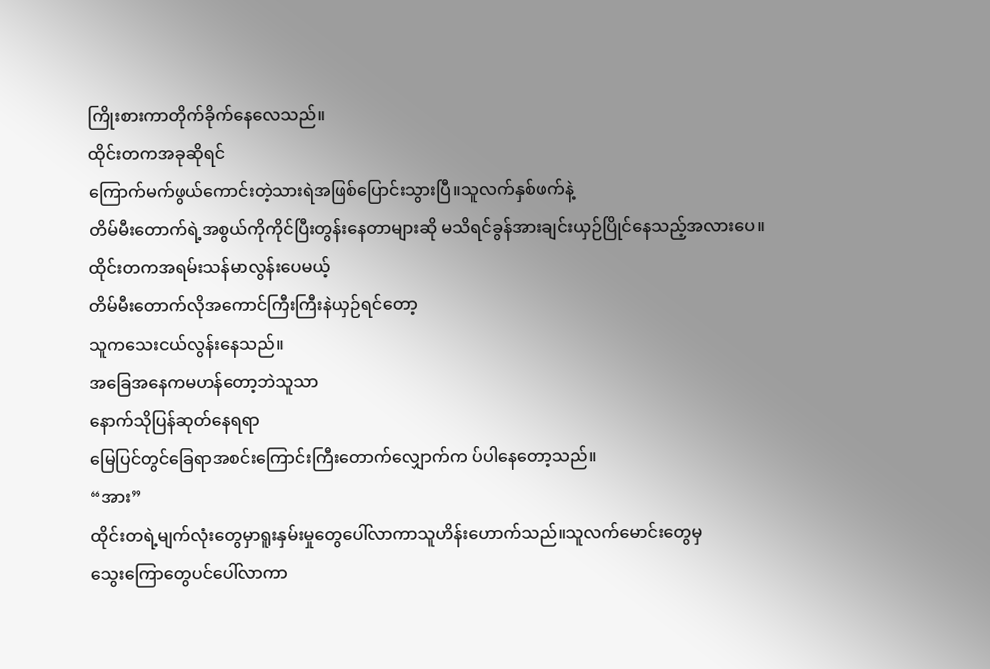ကြိုးစားကာတိုက်ခိုက်နေလေသည်။
ထိုင်းတကအခုဆိုရင်
ကြောက်မက်ဖွယ်ကောင်းတဲ့သားရဲအဖြစ်ပြောင်းသွားပြီ။သူလက်နှစ်ဖက်နဲ့
တိမ်မီးတောက်ရဲ့အစွယ်ကိုကိုင်ပြီးတွန်းနေတာများဆို မသိရင်ခွန်အားချင်းယှဉ်ပြိုင်နေသည့်အလားပေ။
ထိုင်းတကအရမ်းသန်မာလွန်းပေမယ့်
တိမ်မီးတောက်လိုအကောင်ကြီးကြီးနဲယှဉ်ရင်တော့
သူကသေးငယ်လွန်းနေသည်။
အခြေအနေကမဟန်တော့ဘဲသူသာ
နောက်သိုပြန်ဆုတ်နေရရာ
မြေပြင်တွင်ခြေရာအစင်းကြောင်းကြီးတောက်လျှောက်က ပ်ပါနေတော့သည်။
“အား”
ထိုင်းတရဲ့မျက်လုံးတွေမှာရူးနှမ်းမှုတွေပေါ်လာကာသူဟိန်းဟောက်သည်။သူလက်မောင်းတွေမှ
သွေးကြောတွေပင်ပေါ်လာကာ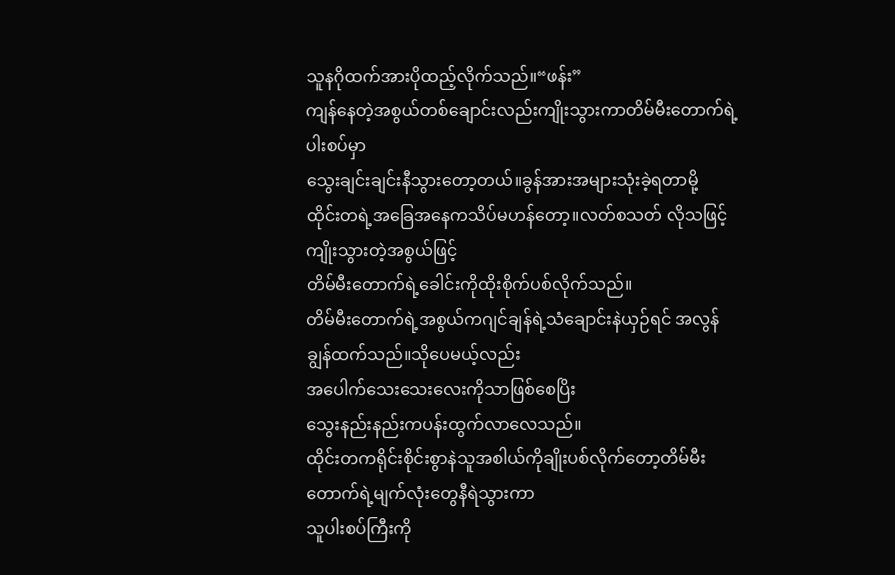သူနဂိုထက်အားပိုထည့်လိုက်သည်။“ဖန်း”
ကျန်နေတဲ့အစွယ်တစ်ချောင်းလည်းကျိုးသွားကာတိမ်မီးတောက်ရဲ့ပါးစပ်မှာ
သွေးချင်းချင်းနီသွားတော့တယ်။ခွန်အားအများသုံးခဲ့ရတာမို့
ထိုင်းတရဲ့အခြေအနေကသိပ်မဟန်တော့။လတ်စသတ် လိုသဖြင့်ကျိုးသွားတဲ့အစွယ်ဖြင့်
တိမ်မီးတောက်ရဲ့ခေါင်းကိုထိုးစိုက်ပစ်လိုက်သည်။
တိမ်မီးတောက်ရဲ့အစွယ်ကဂျင်ချန်ရဲ့သံချောင်းနဲယှဉ်ရင် အလွန်ချွန်ထက်သည်။သိုပေမယ့်လည်း
အပေါက်သေးသေးလေးကိုသာဖြစ်စေပြိး
သွေးနည်းနည်းကပန်းထွက်လာလေသည်။
ထိုင်းတကရိုင်းစိုင်းစွာနဲသူအစါယ်ကိုချိုးပစ်လိုက်တော့တိမ်မီးတောက်ရဲ့မျက်လုံးတွေနီရဲသွားကာ
သူပါးစပ်ကြီးကို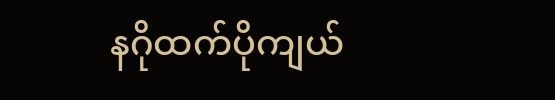နဂိုထက်ပိုကျယ်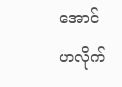အောင်
ဟလိုက်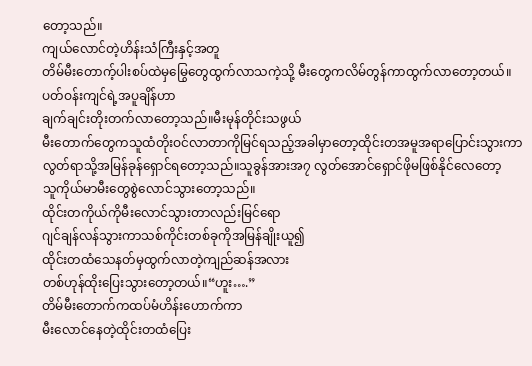တော့သည်။
ကျယ်လောင်တဲ့ဟိန်းသံကြီးနှင့်အတူ
တိမ်မီးတောက့်ပါးစပ်ထဲမှမြွေတွေထွက်လာသကဲ့သို့ မီးတွေကလိမ်တွန်ကာထွက်လာတော့တယ်။
ပတ်ဝန်းကျင်ရဲ့အပူချိန်ဟာ
ချက်ချင်းတိုးတက်လာတော့သည်။မီးမုန်တိုင်းသဖွယ်
မီးတောက်တွေကသူထံတိုးဝင်လာတာကိုမြင်ရသည့်အခါမှာတော့ထိုင်းတအမူအရာပြောင်းသွားကာ
လွတ်ရာသို့အမြန်ခုန်ရှောင်ရတော့သည်။သူခွန်အားအ၇ လွတ်အောင်ရှောင်ဖိုမဖြစ်နိုင်လေတော့
သူကိုယ်မာမီးတွေစွဲလောင်သွားတော့သည်။
ထိုင်းတကိုယ်ကိုမီးလောင်သွားတာလည်းမြင်ရော
ဂျင်ချန်လန်သွားကာသစ်ကိုင်းတစ်ခုကိုအမြန်ချိုးယူ၍
ထိုင်းတထံသေနတ်မှထွက်လာတဲ့ကျည်ဆန်အလား
တစ်ဟုန်ထိုးပြေးသွားတော့တယ်။“ဟူး….”
တိမ်မီးတောက်ကထပ်မံဟိန်းဟောက်ကာ
မီးလောင်နေတဲ့ထိုင်းတထံပြေး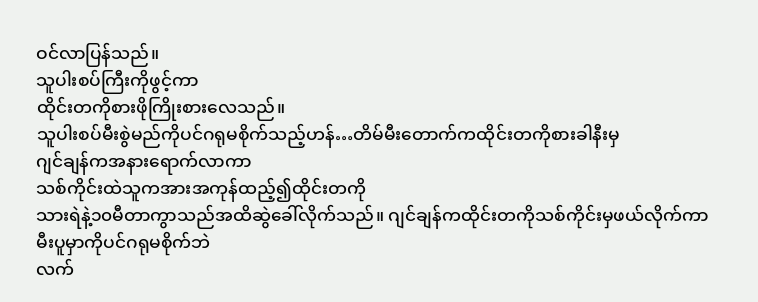ဝင်လာပြန်သည်။
သူပါးစပ်ကြီးကိုဖွင့်ကာ
ထိုင်းတကိုစားဖိုကြိုးစားလေသည်။
သူပါးစပ်မီးစွဲမည်ကိုပင်ဂရုမစိုက်သည့်ဟန်…တိမ်မီးတောက်ကထိုင်းတကိုစားခါနီးမှ
ဂျင်ချန်ကအနားရောက်လာကာ
သစ်ကိုင်းထဲသူကအားအကုန်ထည့်၍ထိုင်းတကို
သားရဲနဲ့၁၀မီတာကွာသည်အထိဆွဲခေါ်လိုက်သည်။ ဂျင်ချန်ကထိုင်းတကိုသစ်ကိုင်းမှဖယ်လိုက်ကာ
မီးပူမှာကိုပင်ဂရုမစိုက်ဘဲ
လက်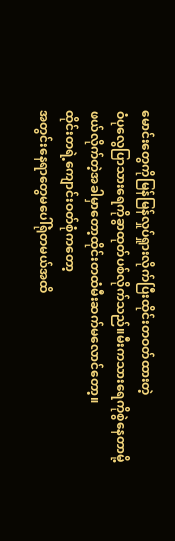မောင်းတွေကိုမြန်မြန်လှုပ်ရှုားလိုက်ပြီးထိုင်းတဝတ်ထားတဲ့
ဝံပုလွေပြာသားရေကိုခွာထုတ်ပစ်လိုက်သည်။မီးကသားရေကိုစွဲနေတာမို့
ဖယ်လိုက်တဲ့အခါမှာတော့ထိုင်းတထံမီးဆက်မလောင်တော့။
ထိုင်းတရဲ့ကျောင်းဝတ်စုံကတော့
အတွင်းနေရာတွေမပေါ်ရုံတမယ်အထိ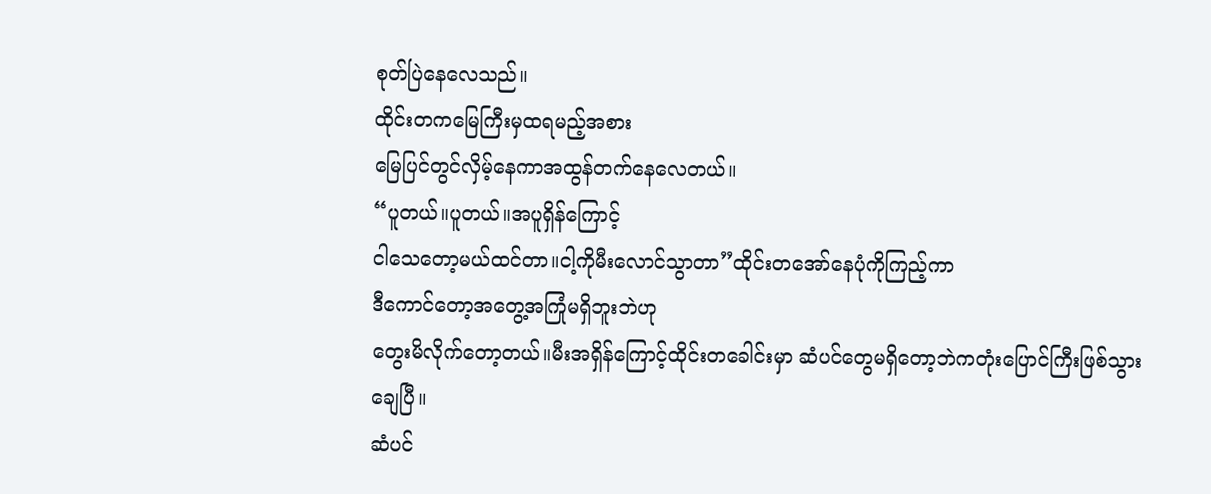စုတ်ပြဲနေလေသည်။
ထိုင်းတကမြေကြီးမှထရမည့်အစား
မြေပြင်တွင်လှိမ့်နေကာအထွန်တက်နေလေတယ်။
“ပူတယ်။ပူတယ်။အပူရှိန်ကြောင့်
ငါသေတော့မယ်ထင်တာ။ငါ့ကိုမီးလောင်သွာတာ”ထိုင်းတအော်နေပုံကိုကြည့်ကာ
ဒီကောင်တော့အတွေ့အကြုံမရှိဘူးဘဲဟု
တွေးမိလိုက်တော့တယ်။မီးအရှိန်ကြောင့်ထိုင်းတခေါင်းမှာ ဆံပင်တွေမရှိတော့ဘဲကတုံးပြောင်ကြီးဖြစ်သွားချေပြီ။
ဆံပင်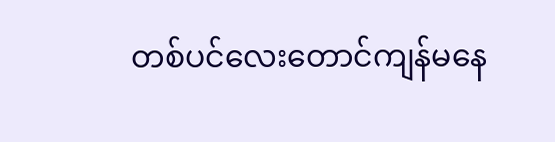တစ်ပင်လေးတောင်ကျန်မနေ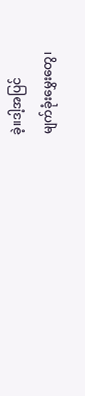ခဲ့။ဒါ့အပြင်
မျက်ခုံးမွှေးတွေ၊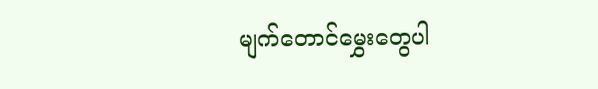မျက်တောင်မွှေးတွေပါ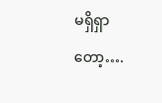မရှိရှာတော့….